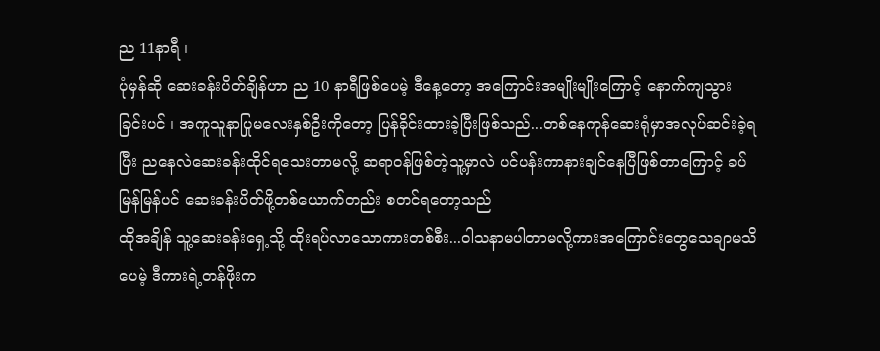ည 11နာရီ ၊
ပုံမှန်ဆို ဆေးခန်းပိတ်ချိန်ဟာ ည 10 နာရီဖြစ်ပေမဲ့ ဒီနေ့တော့ အကြောင်းအမျိုးမျိုးကြောင့် နောက်ကျသွားခြင်းပင် ၊ အကူသူနာပြုမလေးနှစ်ဦးကိုတော့ ပြန်ခိုင်းထားခဲ့ပြီးဖြစ်သည်...တစ်နေကုန်ဆေးရုံမှာအလုပ်ဆင်းခဲ့ရပြီး ညနေလဲဆေးခန်းထိုင်ရသေးတာမလို့ ဆရာဝန်ဖြစ်တဲ့သူ့မှာလဲ ပင်ပန်းကာနားချင်နေပြီဖြစ်တာကြောင့် ခပ်မြန်မြန်ပင် ဆေးခန်းပိတ်ဖို့တစ်ယောက်တည်း စတင်ရတော့သည်
ထိုအချိန် သူ့ဆေးခန်းရှေ့သို့ ထိုးရပ်လာသောကားတစ်စီး...ဝါသနာမပါတာမလို့ကားအကြောင်းတွေသေချာမသိပေမဲ့ ဒီကားရဲ့တန်ဖိုးက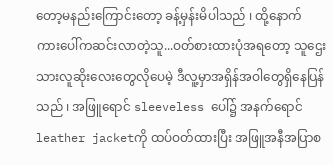တော့မနည်းကြောင်းတော့ ခန့်မှန်းမိပါသည် ၊ ထို့နောက် ကားပေါ်ကဆင်းလာတဲ့သူ...ဝတ်စားထားပုံအရတော့ သူဌေးသားလူဆိုးလေးတွေလိုပေမဲ့ ဒီလူ့မှာအရှိန်အဝါတွေရှိနေပြန်သည် ၊ အဖြူရောင် sleeveless ပေါ်၌ အနက်ရောင်leather jacketကို ထပ်ဝတ်ထားပြီး အဖြူအနီအပြာစ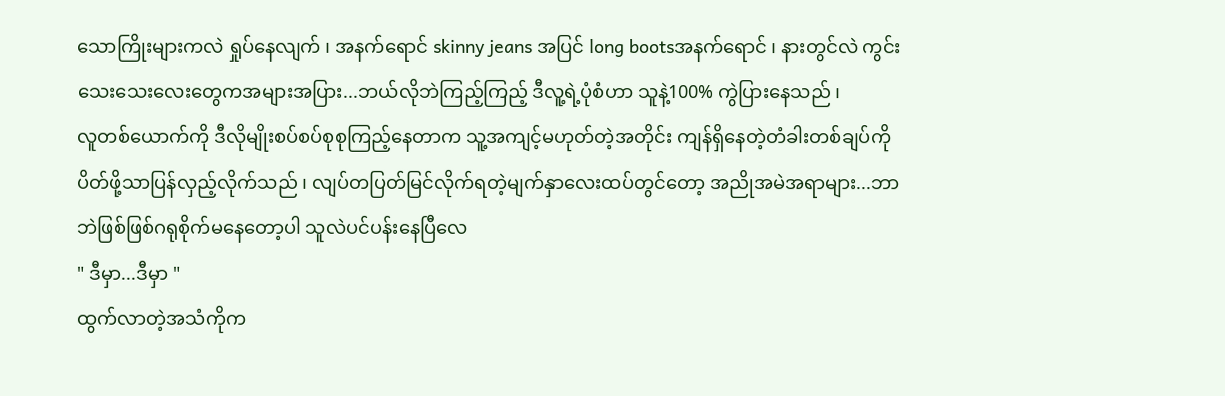သောကြိုးများကလဲ ရှုပ်နေလျက် ၊ အနက်ရောင် skinny jeans အပြင် long bootsအနက်ရောင် ၊ နားတွင်လဲ ကွင်းသေးသေးလေးတွေကအများအပြား...ဘယ်လိုဘဲကြည့်ကြည့် ဒီလူ့ရဲ့ပုံစံဟာ သူနဲ့100% ကွဲပြားနေသည် ၊
လူတစ်ယောက်ကို ဒီလိုမျိုးစပ်စပ်စုစုကြည့်နေတာက သူ့အကျင့်မဟုတ်တဲ့အတိုင်း ကျန်ရှိနေတဲ့တံခါးတစ်ချပ်ကို ပိတ်ဖို့သာပြန်လှည့်လိုက်သည် ၊ လျပ်တပြတ်မြင်လိုက်ရတဲ့မျက်နှာလေးထပ်တွင်တော့ အညိုအမဲအရာများ...ဘာဘဲဖြစ်ဖြစ်ဂရုစိုက်မနေတော့ပါ သူလဲပင်ပန်းနေပြီလေ
" ဒီမှာ...ဒီမှာ "
ထွက်လာတဲ့အသံကိုက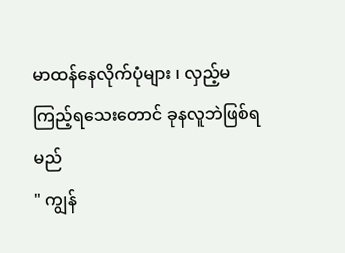မာထန်နေလိုက်ပုံများ ၊ လှည့်မကြည့်ရသေးတောင် ခုနလူဘဲဖြစ်ရမည်
" ကျွန်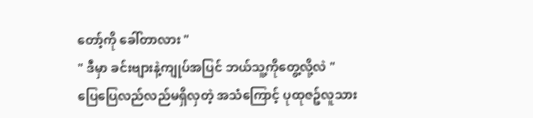တော့်ကို ခေါ်တာလား "
" ဒီမှာ ခင်းဗျားနဲ့ကျုပ်အပြင် ဘယ်သူ့ကိုတွေ့လို့လဲ "
ပြေပြေလည်လည်မရှိလှတဲ့ အသံကြောင့် ပုထုဇဥ်လူသား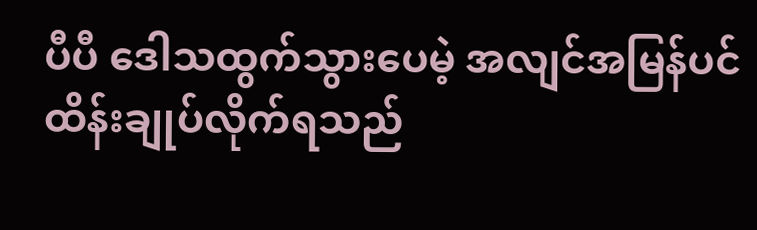ပီပီ ဒေါသထွက်သွားပေမဲ့ အလျင်အမြန်ပင်ထိန်းချုပ်လိုက်ရသည်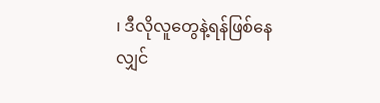၊ ဒီလိုလူတွေနဲ့ရန်ဖြစ်နေလျှင်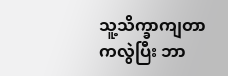သူ့သိက္ခာကျတာကလွဲပြီး ဘာ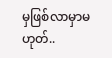မှဖြစ်လာမှာမဟုတ်..